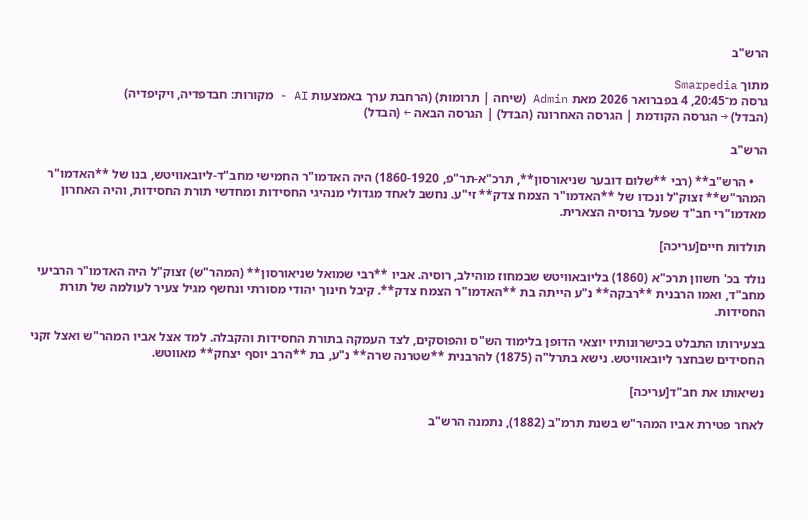הרש"ב

מתוך Smarpedia
גרסה מ־20:45, 4 בפברואר 2026 מאת Admin (שיחה | תרומות) (הרחבת ערך באמצעות AI - מקורות: חבדפדיה, ויקיפדיה)
(הבדל) → הגרסה הקודמת | הגרסה האחרונה (הבדל) | הגרסה הבאה ← (הבדל)

הרש"ב

    • הרש"ב** (רבי **שלום דובער שניאורסון**, תרכ"א-תר"פ, 1860-1920) היה האדמו"ר החמישי מחב"ד-ליובאוויטש, בנו של **האדמו"ר המהר"ש** זצוק"ל ונכדו של **האדמו"ר הצמח צדק** זי"ע. נחשב לאחד מגדולי מנהיגי החסידות ומחדשי תורת החסידות, והיה האחרון מאדמו"רי חב"ד שפעל ברוסיה הצארית.

תולדות חיים[עריכה]

נולד בכ' חשוון תרכ"א (1860) בליובאוויטש שבמחוז מוהילב, רוסיה. אביו **רבי שמואל שניאורסון** (המהר"ש) זצוק"ל היה האדמו"ר הרביעי מחב"ד, ואמו הרבנית **רבקה** נ"ע הייתה בת **האדמו"ר הצמח צדק**. קיבל חינוך יהודי מסורתי ונחשף מגיל צעיר לעולמה של תורת החסידות.

בצעירותו התבלט בכישרונותיו יוצאי הדופן בלימוד הש"ס והפוסקים, לצד העמקה בתורת החסידות והקבלה. למד אצל אביו המהר"ש ואצל זקני החסידים שבחצר ליובאוויטש. נישא בתרל"ה (1875) להרבנית **שטרנה שרה** נ"ע, בת **הרב יוסף יצחק** מאווטש.

נשיאותו את חב"ד[עריכה]

לאחר פטירת אביו המהר"ש בשנת תרמ"ב (1882), נתמנה הרש"ב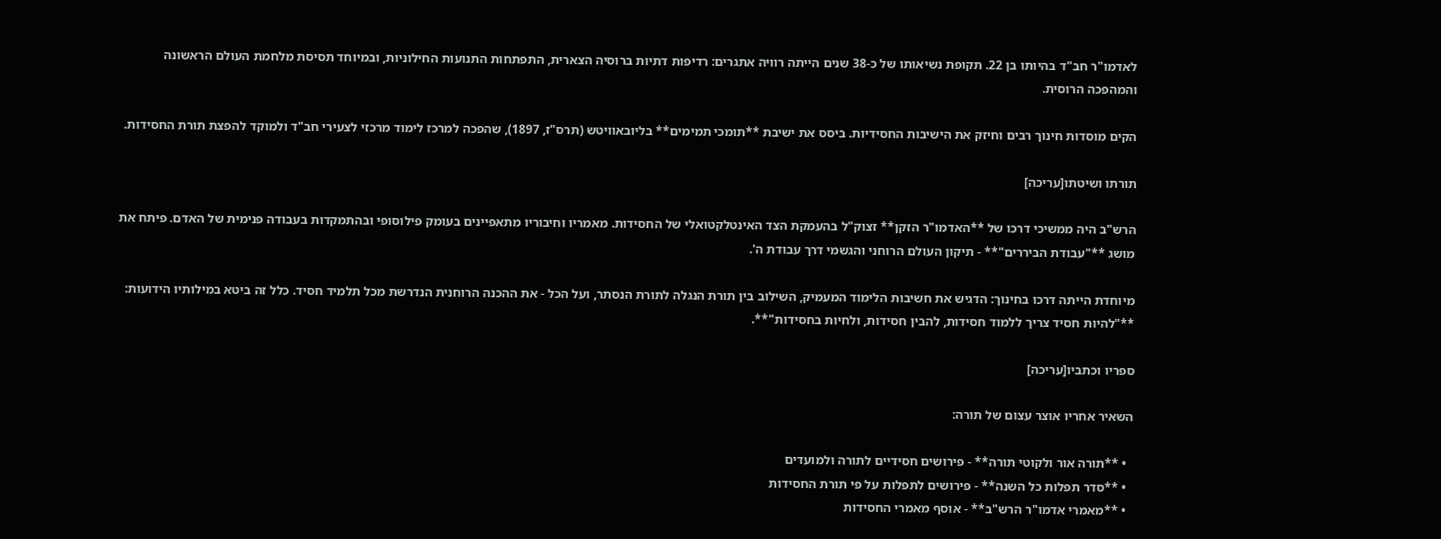לאדמו"ר חב"ד בהיותו בן 22. תקופת נשיאותו של כ-38 שנים הייתה רוויה אתגרים: רדיפות דתיות ברוסיה הצארית, התפתחות התנועות החילוניות, ובמיוחד תסיסת מלחמת העולם הראשונה והמהפכה הרוסית.

הקים מוסדות חינוך רבים וחיזק את הישיבות החסידיות. ביסס את ישיבת **תומכי תמימים** בליובאוויטש (תרס"ז, 1897), שהפכה למרכז לימוד מרכזי לצעירי חב"ד ולמוקד להפצת תורת החסידות.

תורתו ושיטתו[עריכה]

הרש"ב היה ממשיכי דרכו של **האדמו"ר הזקן** זצוק"ל בהעמקת הצד האינטלקטואלי של החסידות. מאמריו וחיבוריו מתאפיינים בעומק פילוסופי ובהתמקדות בעבודה פנימית של האדם. פיתח את מושג **"עבודת הביררים"** - תיקון העולם הרוחני והגשמי דרך עבודת ה'.

מיוחדת הייתה דרכו בחינוך: הדגיש את חשיבות הלימוד המעמיק, השילוב בין תורת הנגלה לתורת הנסתר, ועל הכל - את ההכנה הרוחנית הנדרשת מכל תלמיד חסיד. כלל זה ביטא במילותיו הידועות: **"להיות חסיד צריך ללמוד חסידות, להבין חסידות, ולחיות בחסידות"**.

ספריו וכתביו[עריכה]

השאיר אחריו אוצר עצום של תורה:

  • **תורה אור ולקוטי תורה** - פירושים חסידיים לתורה ולמועדים
  • **סדר תפלות כל השנה** - פירושים לתפלות על פי תורת החסידות
  • **מאמרי אדמו"ר הרש"ב** - אוסף מאמרי החסידות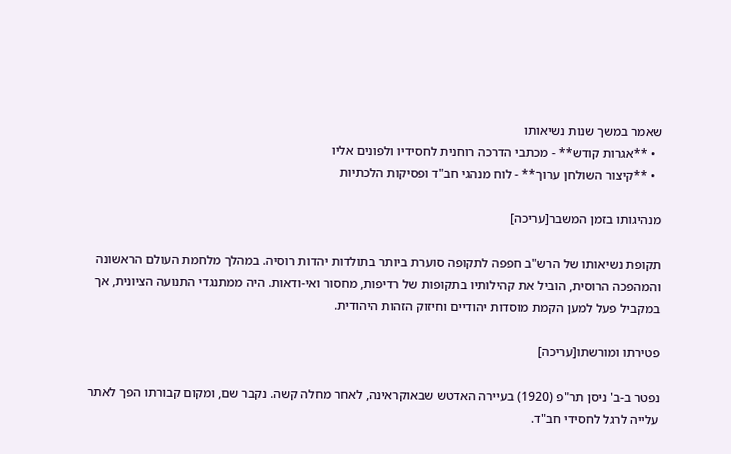שאמר במשך שנות נשיאותו
  • **אגרות קודש** - מכתבי הדרכה רוחנית לחסידיו ולפונים אליו
  • **קיצור השולחן ערוך** - לוח מנהגי חב"ד ופסיקות הלכתיות

מנהיגותו בזמן המשבר[עריכה]

תקופת נשיאותו של הרש"ב חפפה לתקופה סוערת ביותר בתולדות יהדות רוסיה. במהלך מלחמת העולם הראשונה והמהפכה הרוסית, הוביל את קהילותיו בתקופות של רדיפות, מחסור ואי-ודאות. היה ממתנגדי התנועה הציונית, אך במקביל פעל למען הקמת מוסדות יהודיים וחיזוק הזהות היהודית.

פטירתו ומורשתו[עריכה]

נפטר ב-ב' ניסן תר"פ (1920) בעיירה האדטש שבאוקראינה, לאחר מחלה קשה. נקבר שם, ומקום קבורתו הפך לאתר עלייה לרגל לחסידי חב"ד.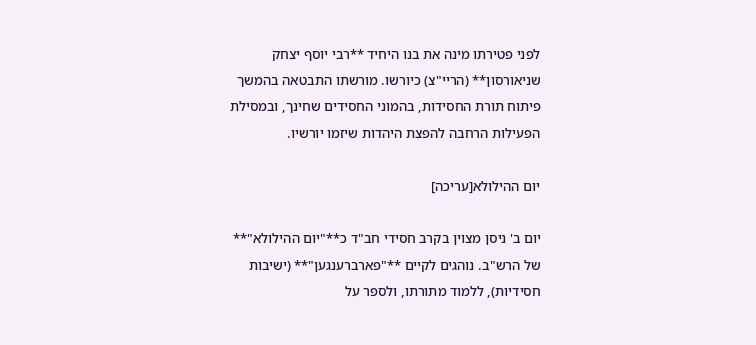לפני פטירתו מינה את בנו היחיד **רבי יוסף יצחק שניאורסון** (הריי"צ) כיורשו. מורשתו התבטאה בהמשך פיתוח תורת החסידות, בהמוני החסידים שחינך, ובמסילת הפעילות הרחבה להפצת היהדות שיזמו יורשיו.

יום ההילולא[עריכה]

יום ב' ניסן מצוין בקרב חסידי חב"ד כ**"יום ההילולא"** של הרש"ב. נוהגים לקיים **"פארברענגען"** (ישיבות חסידיות), ללמוד מתורתו, ולספר על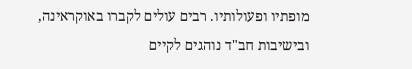מופתיו ופעולותיו. רבים עולים לקברו באוקראינה, ובישיבות חב"ד נוהגים לקיים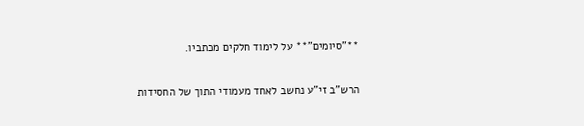**"סיומים"** על לימוד חלקים מכתביו.

הרש"ב זי"ע נחשב לאחד מעמודי התוך של החסידות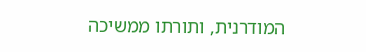המודרנית, ותורתו ממשיכה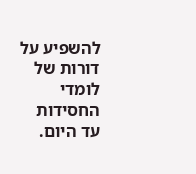להשפיע על דורות של לומדי החסידות עד היום.